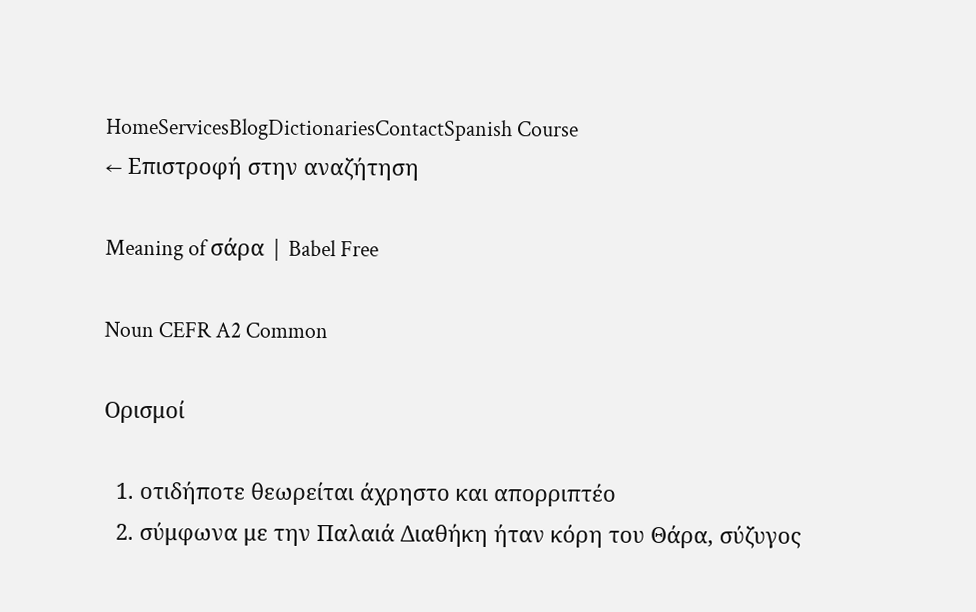HomeServicesBlogDictionariesContactSpanish Course
← Επιστροφή στην αναζήτηση

Meaning of σάρα | Babel Free

Noun CEFR A2 Common

Ορισμοί

  1. οτιδήποτε θεωρείται άχρηστο και απορριπτέο
  2. σύμφωνα με την Παλαιά Διαθήκη ήταν κόρη του Θάρα, σύζυγος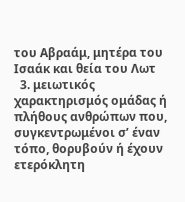του Αβραάμ, μητέρα του Ισαάκ και θεία του Λωτ
  3. μειωτικός χαρακτηρισμός ομάδας ή πλήθους ανθρώπων που, συγκεντρωμένοι σ’ έναν τόπο, θορυβούν ή έχουν ετερόκλητη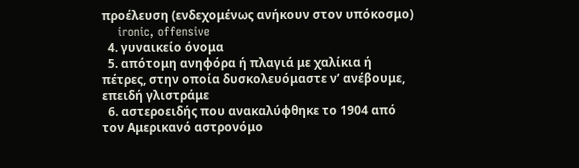προέλευση (ενδεχομένως ανήκουν στον υπόκοσμο)
    ironic, offensive
  4. γυναικείο όνομα
  5. απότομη ανηφόρα ή πλαγιά με χαλίκια ή πέτρες, στην οποία δυσκολευόμαστε ν’ ανέβουμε, επειδή γλιστράμε
  6. αστεροειδής που ανακαλύφθηκε το 1904 από τον Αμερικανό αστρονόμο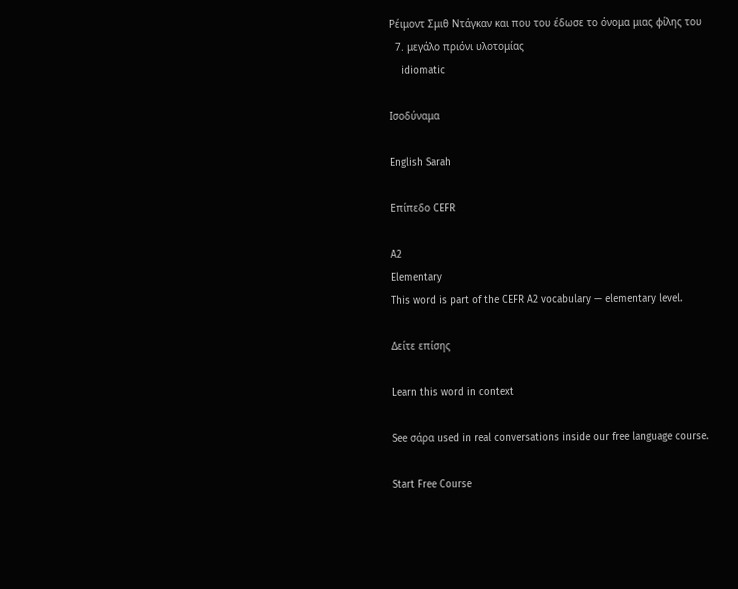Ρέιμοντ Σμιθ Ντάγκαν και που του έδωσε το όνομα μιας φίλης του
  7. μεγάλο πριόνι υλοτομίας
    idiomatic

Ισοδύναμα

English Sarah

Επίπεδο CEFR

A2
Elementary
This word is part of the CEFR A2 vocabulary — elementary level.

Δείτε επίσης

Learn this word in context

See σάρα used in real conversations inside our free language course.

Start Free Course